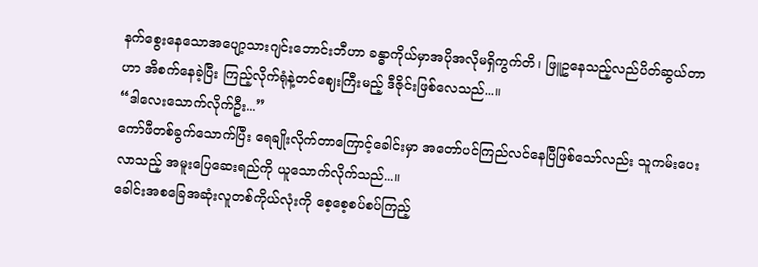နက်စွေးနေသောအပျော့သားဂျင်းဘောင်းဘီဟာ ခန္ဓာကိုယ်မှာအပိုအလိုမရှိကွက်တိ၊ ဖြူဥနေသည့်လည်ပိတ်ဆွယ်တာဟာ အိစက်နေခဲ့ပြီး ကြည့်လိုက်ရုံနဲ့တင်ဈေးကြီးမည့် ဒီဇိုင်းဖြစ်လေသည်...။
“ဒါလေးသောက်လိုက်ဦး...”
ကော်ဖီတစ်ခွက်သောက်ပြီး ရေချိုးလိုက်တာကြောင့်ခေါင်းမှာ အတော်ပင်ကြည်လင်နေပြီဖြစ်သော်လည်း သူကမ်းပေးလာသည့် အမူးပြေဆေးရည်ကို ယူသောက်လိုက်သည်...။
ခေါင်းအစခြေအဆုံးလူတစ်ကိုယ်လုံးကို စေ့စေ့စပ်စပ်ကြည့်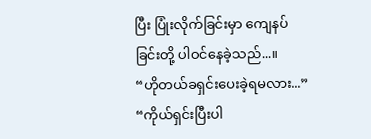ပြီး ပြုံးလိုက်ခြင်းမှာ ကျေနပ်ခြင်းတို့ ပါဝင်နေခဲ့သည်...။
“ဟိုတယ်ခရှင်းပေးခဲ့ရမလား...”
“ကိုယ်ရှင်းပြီးပါ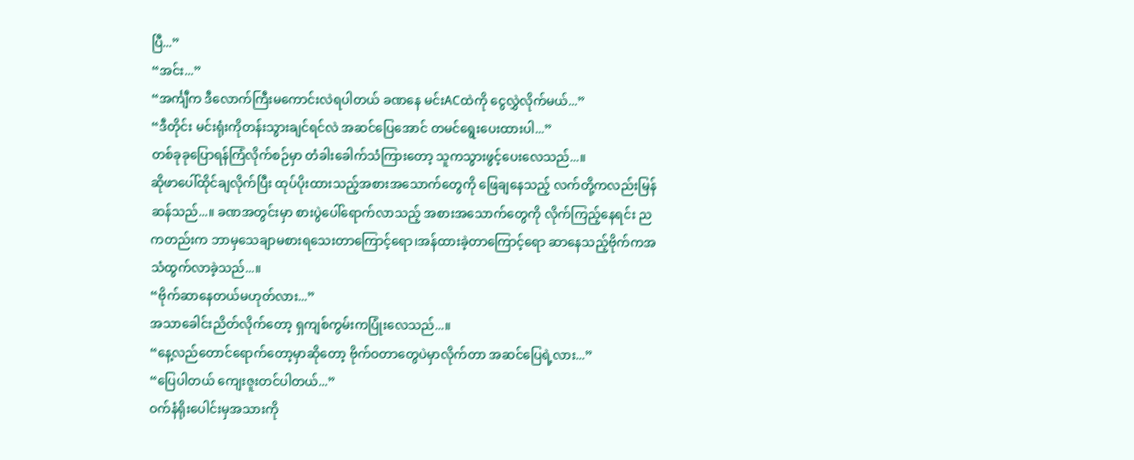ပြီ...”
“အင်း...”
“အင်္ကျီက ဒီလောက်ကြီးမကောင်းလဲရပါတယ် ခဏနေ မင်းACထဲကို ငွေလွှဲလိုက်မယ်...”
“ဒီတိုင်း မင်းရုံးကိုတန်းသွားချင်ရင်လဲ အဆင်ပြေအောင် တမင်ရွေးပေးထားပါ...”
တစ်ခုခုပြောရန်ကြံလိုက်စဉ်မှာ တံခါးခေါက်သံကြားတော့ သူကသွားဖွင့်ပေးလေသည်...။
ဆိုဖာပေါ်ထိုင်ချလိုက်ပြီး ထုပ်ပိုးထားသည့်အစားအသောက်တွေကို ဖြေချနေသည့် လက်တို့ကလည်းမြန်ဆန်သည်...။ ခဏအတွင်းမှာ စားပွဲပေါ်ရောက်လာသည့် အစားအသောက်တွေကို လိုက်ကြည့်နေရင်း ညကတည်းက ဘာမှသေချာမစားရသေးတာကြောင့်ရော၊အန်ထားခဲ့တာကြောင့်ရော ဆာနေသည့်ဗိုက်ကအသံထွက်လာခဲ့သည်...။
“ဗိုက်ဆာနေတယ်မဟုတ်လား...”
အသာခေါင်းညိတ်လိုက်တော့ ရှကျစ်ကွမ်းကပြုံးလေသည်...။
“နေ့လည်တောင်ရောက်တော့မှာဆိုတော့ ဗိုက်ဝတာတွေပဲမှာလိုက်တာ အဆင်ပြေရဲ့လား...”
“ပြေပါတယ် ကျေးဇူးတင်ပါတယ်...”
ဝက်နံရိုးပေါင်းမှအသားကို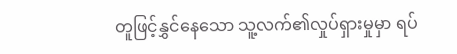တူဖြင့်နွှင်နေသော သူ့လက်၏လှုပ်ရှားမှုမှာ ရပ်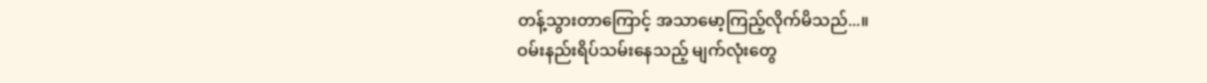တန့်သွားတာကြောင့် အသာမော့ကြည့်လိုက်မိသည်...။
ဝမ်းနည်းရိပ်သမ်းနေသည့် မျက်လုံးတွေ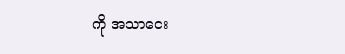ကို အသာငေး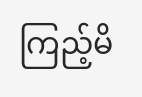ကြည့်မိ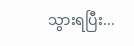သွားရပြီး...